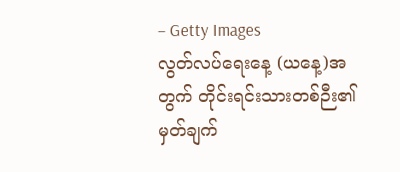– Getty Images
လွတ်လပ်ရေးနေ့ (ယနေ့)အတွက် တိုင်းရင်းသားတစ်ဉီး၏ မှတ်ချက်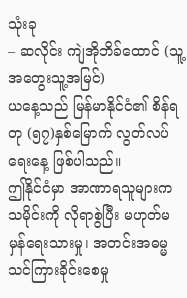သုံးခု
– ဆလိုင်း ကျဲအိုဘိခ်ထောင် (သူ့အတွေးသူ့အမြင်)
ယနေ့သည် မြန်မာနိုင်ငံ၏ စိန်ရတု (၅၇)နှစ်မြောက် လွတ်လပ်ရေးနေ့ ဖြစ်ပါသည်။
ဤနိုင်ငံမှာ အာဏာရသူများက သမိုင်းကို လိုရာစွဲပြီး မဟုတ်မမှန်ရေးသားမှု၊ အတင်းအဓမ္မ သင်ကြားခိုင်းစေမှု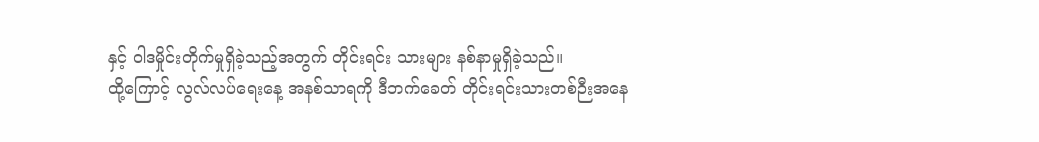နှင့် ဝါဒမှိုင်းတိုက်မှုရှိခဲ့သည့်အတွက် တိုင်းရင်း သားများ နစ်နာမှုရှိခဲ့သည်။
ထို့ကြောင့် လွလ်လပ်ရေးနေ့ အနစ်သာရကို ဒီဘက်ခေတ် တိုင်းရင်းသားတစ်ဉီးအနေ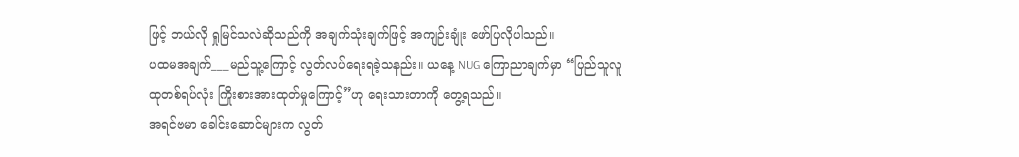ဖြင့် ဘယ်လို ရှုမြင်သလဲဆိုသည်ကို အချက်သုံးချက်ဖြင့် အကျဉ်းချုံး ဖော်ပြလိုပါသည်။
ပထမအချက်___မည်သူ့ကြောင့် လွတ်လပ်ရေးရခဲ့သနည်း။ ယနေ့ NUG ကြောညာချက်မှာ “ပြည်သူလူထုတစ်ရပ်လုံး ကြိုးစားအားထုတ်မှုကြောင့်”ဟု ရေးသားတာကို တွေ့ရသည်။
အရင်ဗမာ ခေါင်းဆောင်များက လွတ်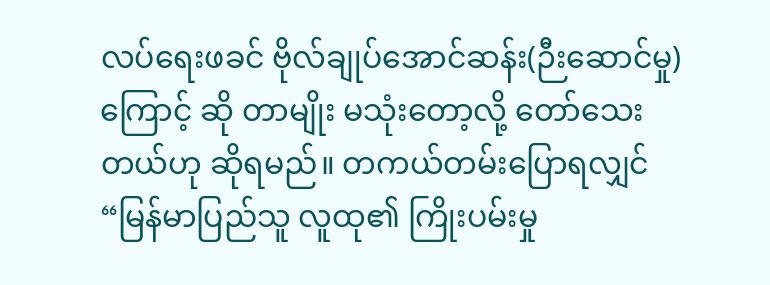လပ်ရေးဖခင် ဗိုလ်ချုပ်အောင်ဆန်း(ဉီးဆောင်မှု)ကြောင့် ဆို တာမျိုး မသုံးတော့လို့ တော်သေးတယ်ဟု ဆိုရမည်။ တကယ်တမ်းပြောရလျှင် “မြန်မာပြည်သူ လူထု၏ ကြိုးပမ်းမှု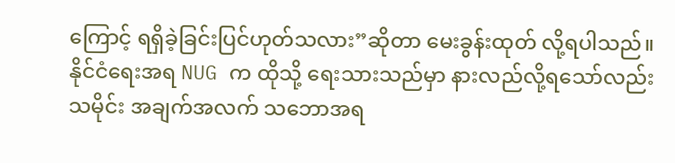ကြောင့် ရရှိခဲ့ခြင်းပြင်ဟုတ်သလား”ဆိုတာ မေးခွန်းထုတ် လို့ရပါသည်။
နိုင်ငံရေးအရ NUG က ထိုသို့ ရေးသားသည်မှာ နားလည်လို့ရသော်လည်း သမိုင်း အချက်အလက် သဘောအရ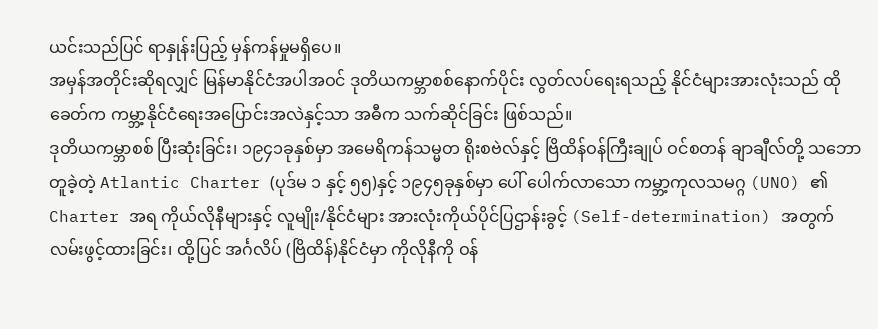ယင်းသည်ပြင် ရာနှုန်းပြည့် မှန်ကန်မှုမရှိပေ။
အမှန်အတိုင်းဆိုရလျှင် မြန်မာနိုင်ငံအပါအဝင် ဒုတိယကမ္ဘာစစ်နောက်ပိုင်း လွတ်လပ်ရေးရသည့် နိုင်ငံများအားလုံးသည် ထိုခေတ်က ကမ္ဘာ့နိုင်ငံရေးအပြောင်းအလဲနှင့်သာ အဓီက သက်ဆိုင်ခြင်း ဖြစ်သည်။
ဒုတိယကမ္ဘာစစ် ပြီးဆုံးခြင်း၊ ၁၉၄၁ခုနှစ်မှာ အမေရိကန်သမ္မတ ရိုးစဗဲလ်နှင့် ဗြိထိန်ဝန်ကြီးချုပ် ဝင်စတန် ချာချီလ်တို့ သဘောတူခဲ့တဲ့ Atlantic Charter (ပုဒ်မ ၁ နှင့် ၅၅)နှင့် ၁၉၄၅ခုနှစ်မှာ ပေါ် ပေါက်လာသော ကမ္ဘာ့ကုလသမဂ္ဂ (UNO) ၏ Charter အရ ကိုယ်လိုနီများနှင့် လူမျိုး/နိုင်ငံများ အားလုံးကိုယ်ပိုင်ပြဌာန်းခွင့် (Self-determination) အတွက် လမ်းဖွင့်ထားခြင်း၊ ထို့ပြင် အင်္ဂလိပ် (ဗြိထိန်)နိုင်ငံမှာ ကိုလိုနီကို ဝန်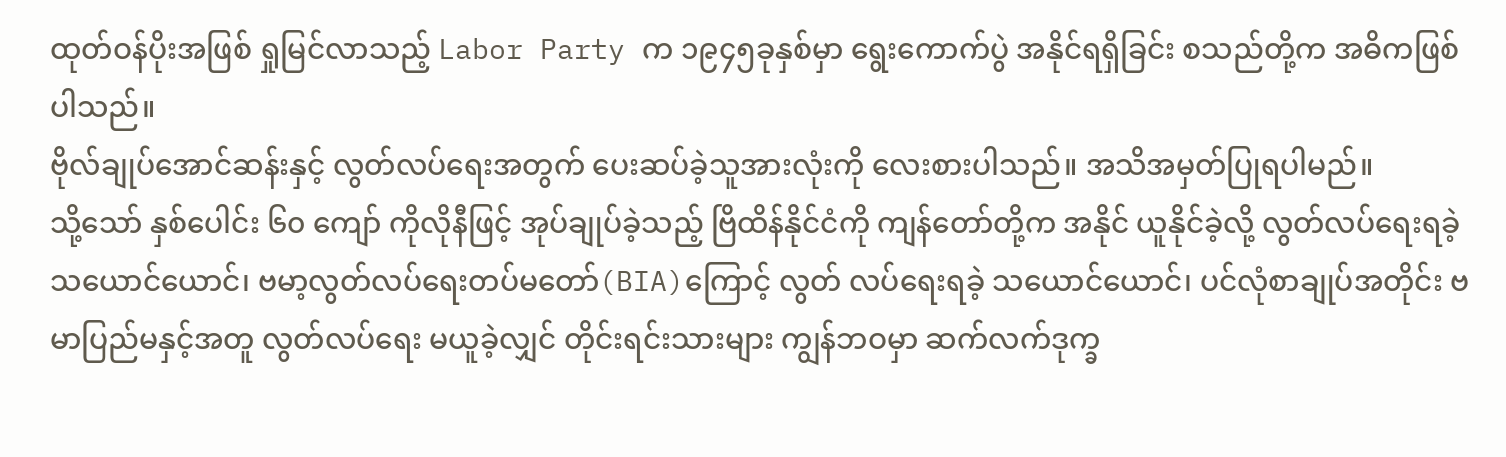ထုတ်ဝန်ပိုးအဖြစ် ရှုမြင်လာသည့် Labor Party က ၁၉၄၅ခုနှစ်မှာ ရွေးကောက်ပွဲ အနိုင်ရရှိခြင်း စသည်တို့က အဓိကဖြစ်ပါသည်။
ဗိုလ်ချုပ်အောင်ဆန်းနှင့် လွတ်လပ်ရေးအတွက် ပေးဆပ်ခဲ့သူအားလုံးကို လေးစားပါသည်။ အသိအမှတ်ပြုရပါမည်။
သို့သော် နှစ်ပေါင်း ၆၀ ကျော် ကိုလိုနီဖြင့် အုပ်ချုပ်ခဲ့သည့် ဗြိထိန်နိုင်ငံကို ကျန်တော်တို့က အနိုင် ယူနိုင်ခဲ့လို့ လွတ်လပ်ရေးရခဲ့သယောင်ယောင်၊ ဗမာ့လွတ်လပ်ရေးတပ်မတော်(BIA)ကြောင့် လွတ် လပ်ရေးရခဲ့ သယောင်ယောင်၊ ပင်လုံစာချုပ်အတိုင်း ဗမာပြည်မနှင့်အတူ လွတ်လပ်ရေး မယူခဲ့လျှင် တိုင်းရင်းသားများ ကျွန်ဘဝမှာ ဆက်လက်ဒုက္ခ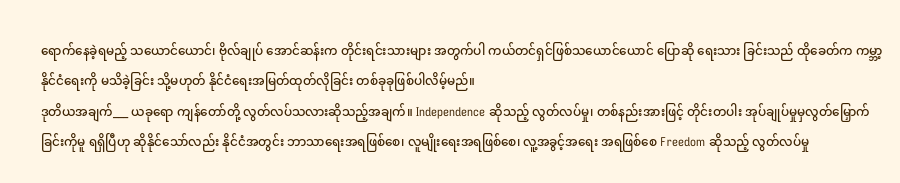ရောက်နေခဲ့ရမည့် သယောင်ယောင်၊ ဗိုလ်ချုပ် အောင်ဆန်းက တိုင်းရင်းသားများ အတွက်ပါ ကယ်တင်ရှင်ဖြစ်သယောင်ယောင် ပြောဆို ရေးသား ခြင်းသည် ထိုခေတ်က ကမ္ဘာ့နိုင်ငံရေးကို မသိခဲ့ခြင်း သို့မဟုတ် နိုင်ငံရေးအမြတ်ထုတ်လိုခြင်း တစ်ခုခုဖြစ်ပါလိမ့်မည်။
ဒုတိယအချက်___ ယခုရော ကျန်တော်တို့ လွတ်လပ်သလားဆိုသည့်အချက်။ Independence ဆိုသည့် လွတ်လပ်မှု၊ တစ်နည်းအားဖြင့် တိုင်းတပါး အုပ်ချုပ်မှုမှလွတ်မြှောက်ခြင်းကိုမူ ရရှိပြီဟု ဆိုနိုင်သော်လည်း နိုင်ငံအတွင်း ဘာသာရေးအရဖြစ်စေ၊ လူမျိုးရေးအရဖြစ်စေ၊ လူ့အခွင့်အရေး အရဖြစ်စေ Freedom ဆိုသည့် လွတ်လပ်မှု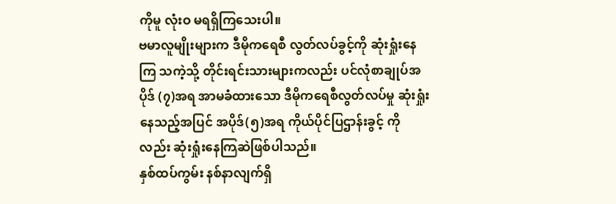ကိုမူ လုံးဝ မရရှိကြသေးပါ။
ဗမာလူမျိုးများက ဒီမိုကရေစီ လွတ်လပ်ခွင့်ကို ဆုံးရှုံးနေကြ သကဲ့သို့ တိုင်းရင်းသားများကလည်း ပင်လုံစာချုပ်အပိုဒ် (၇)အရ အာမခံထားသော ဒီမိုကရေစီလွတ်လပ်မှု ဆုံးရှုံးနေသည့်အပြင် အပိုဒ်(၅)အရ ကိုယ်ပိုင်ပြဌာန်းခွင့် ကိုလည်း ဆုံးရှုံးနေကြဆဲဖြစ်ပါသည်။
နှစ်ထပ်ကွမ်း နစ်နာလျက်ရှိ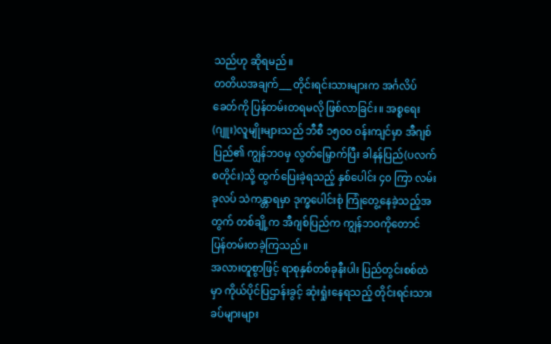သည်ဟု ဆိုရမည်။
တတိယအချက်___ တိုင်းရင်းသားများက အင်္ဂလိပ်ခေတ်ကို ပြန်တမ်းတရမလို ဖြစ်လာခြင်း။ အစ္စရေး(ဂျူး)လူမျိုးများသည် ဘီစီ ၁၅၀၀ ဝန်းကျင်မှာ အီဂျစ်ပြည်၏ ကျွန်ဘဝမှ လွတ်မြှောက်ပြီး ခါနန်ပြည်(ပလက်စတိုင်း)သို့ ထွက်ပြေးခဲ့ရသည့် နှစ်ပေါင်း ၄၀ ကြာ လမ်းခုလပ် သဲကန္တာရမှာ ဒုက္ခပေါင်းစုံ ကြုံတွေ့နေခဲ့သည့်အတွက် တစ်ချို့က အီဂျစ်ပြည်က ကျွန်ဘဝကိုတောင် ပြန်တမ်းတခဲ့ကြသည်။
အလားတူစွာဖြင့် ရာစုနှစ်တစ်ခုနီးပါး ပြည်တွင်းစစ်ထဲမှာ ကိုယ်ပိုင်ပြဌာန်းခွင့် ဆုံးရှုံးနေရသည့် တိုင်းရင်းသား ခပ်များများ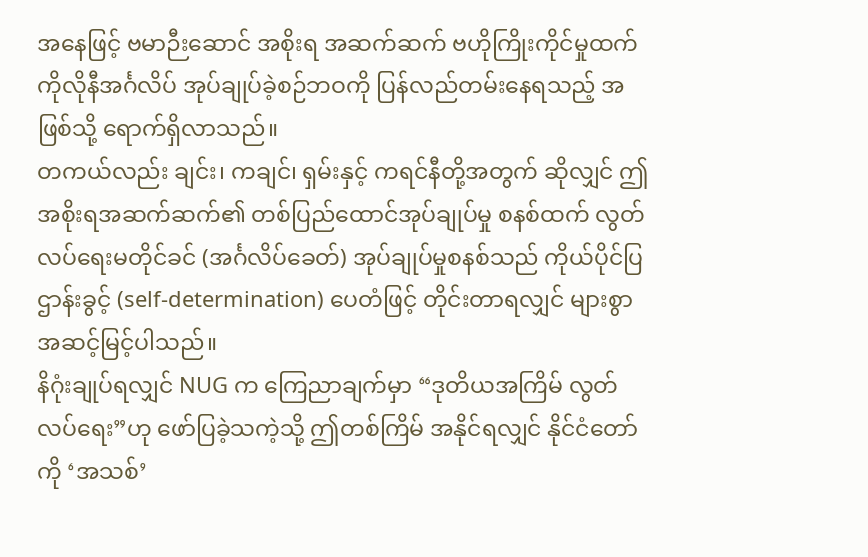အနေဖြင့် ဗမာဉီးဆောင် အစိုးရ အဆက်ဆက် ဗဟိုကြိုးကိုင်မှုထက် ကိုလိုနီအင်္ဂလိပ် အုပ်ချုပ်ခဲ့စဉ်ဘဝကို ပြန်လည်တမ်းနေရသည့် အဖြစ်သို့ ရောက်ရှိလာသည်။
တကယ်လည်း ချင်း၊ ကချင်၊ ရှမ်းနှင့် ကရင်နီတို့အတွက် ဆိုလျှင် ဤအစိုးရအဆက်ဆက်၏ တစ်ပြည်ထောင်အုပ်ချုပ်မှု စနစ်ထက် လွတ်လပ်ရေးမတိုင်ခင် (အင်္ဂလိပ်ခေတ်) အုပ်ချုပ်မှုစနစ်သည် ကိုယ်ပိုင်ပြဌာန်းခွင့် (self-determination) ပေတံဖြင့် တိုင်းတာရလျှင် များစွာ အဆင့်မြင့်ပါသည်။
နိဂုံးချုပ်ရလျှင် NUG က ကြေညာချက်မှာ “ဒုတိယအကြိမ် လွတ်လပ်ရေး”ဟု ဖော်ပြခဲ့သကဲ့သို့ ဤတစ်ကြိမ် အနိုင်ရလျှင် နိုင်ငံတော်ကို ‘အသစ်’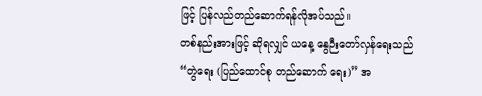ဖြင့် ပြန်လည်တည်ဆောက်ရန်လိုအပ်သည်။
တစ်နည်းအားဖြင့် ဆိုရလျှင် ယနေ့ နွေဉီးတော်လှန်ရေးသည် “တွဲရေး (ပြည်ထောင်စု တည်ဆောက် ရေး)” အ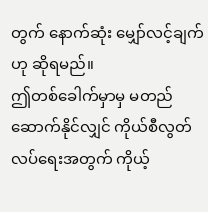တွက် နောက်ဆုံး မျှော်လင့်ချက်ဟု ဆိုရမည်။
ဤတစ်ခေါက်မှာမှ မတည်ဆောက်နိုင်လျှင် ကိုယ်စီလွတ်လပ်ရေးအတွက် ကိုယ့်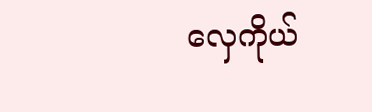လှေကိုယ်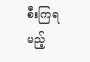စီးကြရမည့်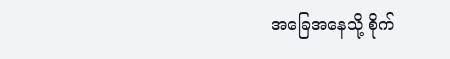အခြေအနေသို့ စိုက်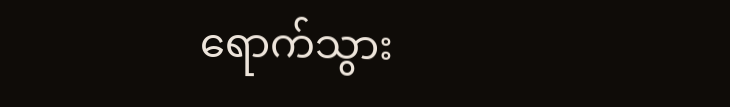ရောက်သွား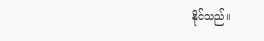နိုင်သည်။